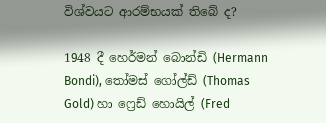විශ්වයට ආරම්භයක් තිබේ ද?

1948 දී හෙර්මන් බොන්ඩි (Hermann Bondi), තෝමස් ගෝල්ඩ් (Thomas Gold) හා ෆ්‍රෙඩ් හොයිල් (Fred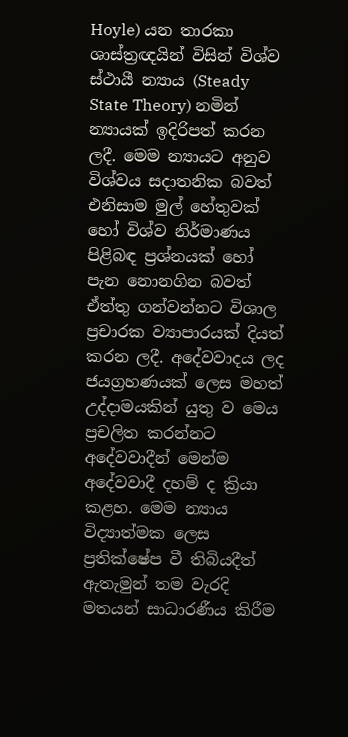Hoyle) යන තාරකා ශාස්ත්‍රඥයින් විසින් විශ්ව ස්ථායී න්‍යාය (Steady State Theory) නමින් න්‍යායක් ඉදිරිපත් කරන ලදී. මෙම න්‍යායට අනුව විශ්වය සදාතනික බවත් එනිසාම මුල් හේතුවක් හෝ විශ්ව නිර්මාණය පිළිබඳ ප්‍රශ්නයක් හෝ පැන නොනගින බවත් ඒත්තු ගන්වන්නට විශාල ප්‍රචාරක ව්‍යාපාරයක් දියත් කරන ලදී. අදේවවාදය ලද ජයග්‍රහණයක් ලෙස මහත් උද්දාමයකින් යුතු ව මෙය ප්‍රචලිත කරන්නට අදේවවාදීන් මෙන්ම අදේවවාදී දහම් ද ක්‍රියා කළහ. මෙම න්‍යාය විද්‍යාත්මක ලෙස ප්‍රතික්ෂේප වී තිබියදීත් ඇතැමුන් තම වැරදි මතයන් සාධාරණීය කිරීම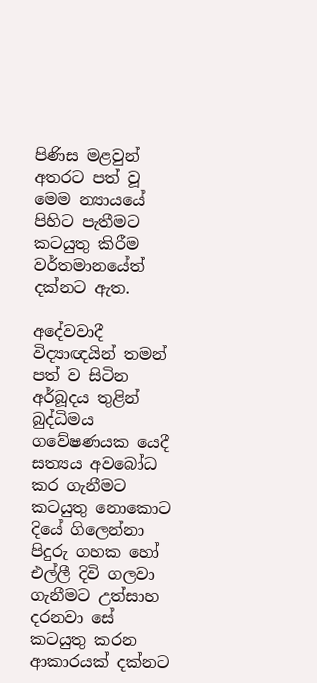පිණිස මළවුන් අතරට පත් වූ මෙම න්‍යායයේ පිහිට පැතීමට කටයුතු කිරීම වර්තමානයේත් දක්නට ඇත.

අදේවවාදී විද්‍යාඥයින් තමන් පත් ව සිටින අර්බූදය තුළින් බුද්ධිමය ගවේෂණයක යෙදී සත්‍යය අවබෝධ කර ගැනීමට කටයුතු නොකොට දියේ ගිලෙන්නා පිදුරු ගහක හෝ එල්ලී දිවි ගලවා ගැනීමට උත්සාහ දරනවා සේ කටයුතු කරන ආකාරයක් දක්නට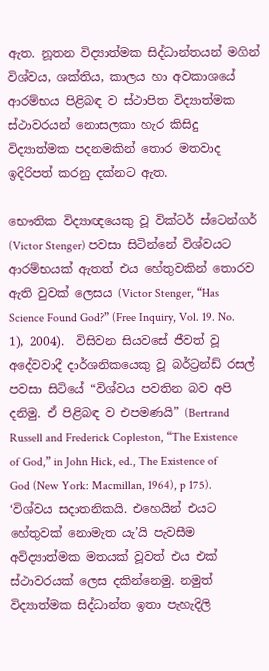ඇත. නූතන විද්‍යාත්මක සිද්ධාන්තයන් මගින් විශ්වය, ශක්තිය, කාලය හා අවකාශයේ ආරම්භය පිළිබඳ ව ස්ථාපිත විද්‍යාත්මක ස්ථාවරයන් නොසලකා හැර කිසිදු විද්‍යාත්මක පදනමකින් තොර මතවාද ඉදිරිපත් කරනු දක්නට ඇත.

භෞතික විද්‍යාඥයෙකු වූ වික්ටර් ස්ටෙන්ගර් (Victor Stenger) පවසා සිටින්නේ විශ්වයට ආරම්භයක් ඇතත් එය හේතුවකින් තොරව ඇති වුවක් ලෙසය (Victor Stenger, “Has Science Found God?” (Free Inquiry, Vol. 19. No. 1), 2004).  විසිවන සියවසේ ජීවත් වූ අදේවවාදී දාර්ශනිකයෙකු වූ බර්ට්‍රන්ඩ් රසල් පවසා සිටියේ “විශ්වය පවතින බව අපි දනිමු. ඒ පිළිබඳ ව එපමණයි” (Bertrand Russell and Frederick Copleston, “The Existence of God,” in John Hick, ed., The Existence of God (New York: Macmillan, 1964), p 175). ‘විශ්වය සදාතනිකයි. එහෙයින් එයට හේතුවක් නොමැත යැ’යි පැවසීම අවිද්‍යාත්මක මතයක් වූවත් එය එක් ස්ථාවරයක් ලෙස දකින්නෙමු. නමුත් විද්‍යාත්මක සිද්ධාන්ත ඉතා පැහැදිලි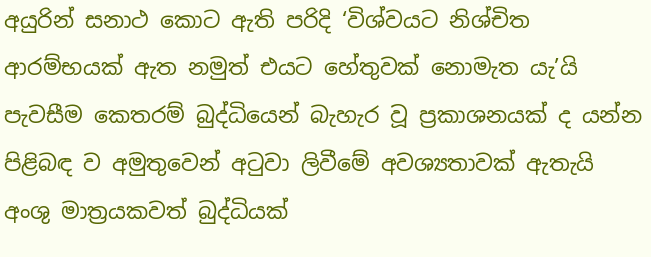අයුරින් සනාථ කොට ඇති පරිදි ‘විශ්වයට නිශ්චිත ආරම්භයක් ඇත නමුත් එයට හේතුවක් නොමැත යැ’යි පැවසීම කෙතරම් බුද්ධියෙන් බැහැර වූ ප්‍රකාශනයක් ද යන්න පිළිබඳ ව අමුතුවෙන් අටුවා ලිවීමේ අවශ්‍යතාවක් ඇතැයි අංශු මාත්‍රයකවත් බුද්ධියක්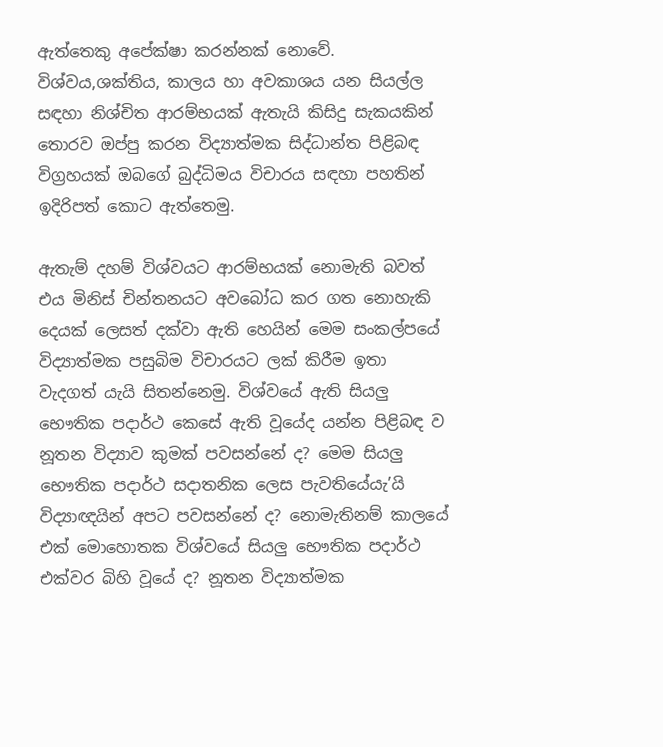ඇත්තෙකු අපේක්ෂා කරන්නක් නොවේ. විශ්වය,ශක්තිය, කාලය හා අවකාශය යන සියල්ල සඳහා නිශ්චිත ආරම්භයක් ඇතැයි කිසිදු සැකයකින් තොරව ඔප්පු කරන විද්‍යාත්මක සිද්ධාන්ත පිළිබඳ විග්‍රහයක් ඔබගේ බුද්ධිමය විචාරය සඳහා පහතින් ඉදිරිපත් කොට ඇත්තෙමු.

ඇතැම් දහම් විශ්වයට ආරම්භයක් නොමැති බවත් එය මිනිස් චින්තනයට අවබෝධ කර ගත නොහැකි දෙයක් ලෙසත් දක්වා ඇති හෙයින් මෙම සංකල්පයේ විද්‍යාත්මක පසුබිම විචාරයට ලක් කිරීම ඉතා වැදගත් යැයි සිතන්නෙමු. විශ්වයේ ඇති සියලු භෞතික පදාර්ථ කෙසේ ඇති වූයේද යන්න පිළිබඳ ව නූතන විද්‍යාව කුමක් පවසන්නේ ද? මෙම සියලු භෞතික පදාර්ථ සදාතනික ලෙස පැවතියේයැ’යි විද්‍යාඥයින් අපට පවසන්නේ ද? නොමැතිනම් කාලයේ එක් මොහොතක විශ්වයේ සියලු භෞතික පදාර්ථ එක්වර බිහි වූයේ ද? නූතන විද්‍යාත්මක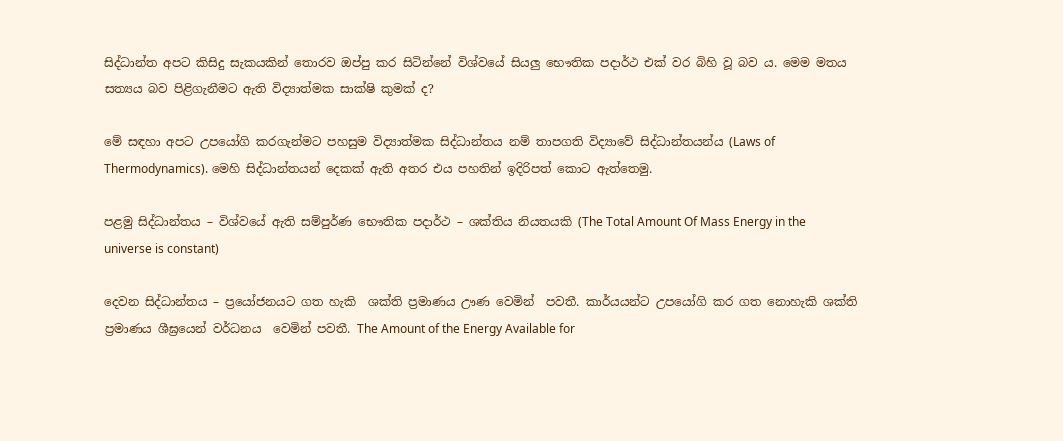සිද්ධාන්ත අපට කිසිදු සැකයකින් තොරව ඔප්පු කර සිටින්නේ විශ්වයේ සියලු භෞතික පදාර්ථ එක් වර බිහි වූ බව ය. මෙම මතය සත්‍යය බව පිළිගැනීමට ඇති විද්‍යාත්මක සාක්ෂි කුමක් ද?

මේ සඳහා අපට උපයෝගි කරගැන්මට පහසුම විද්‍යාත්මක සිද්ධාන්තය නම් තාපගති විද්‍යාවේ සිද්ධාන්තයන්ය (Laws of Thermodynamics). මෙහි සිද්ධාන්තයන් දෙකක් ඇති අතර එය පහතින් ඉදිරිපත් කොට ඇත්තෙමු.

පළමු සිද්ධාන්තය – විශ්වයේ ඇති සම්පුර්ණ භෞතික පදාර්ථ – ශක්තිය නියතයකි (The Total Amount Of Mass Energy in the universe is constant)

දෙවන සිද්ධාන්තය – ප්‍රයෝජනයට ගත හැකි  ශක්ති ප්‍රමාණය ඌණ වෙමින්  පවතී. කාර්යයන්ට උපයෝගි කර ගත නොහැකි ශක්ති ප්‍රමාණය ශීඝ්‍රයෙන් වර්ධනය  වෙමින් පවතී. The Amount of the Energy Available for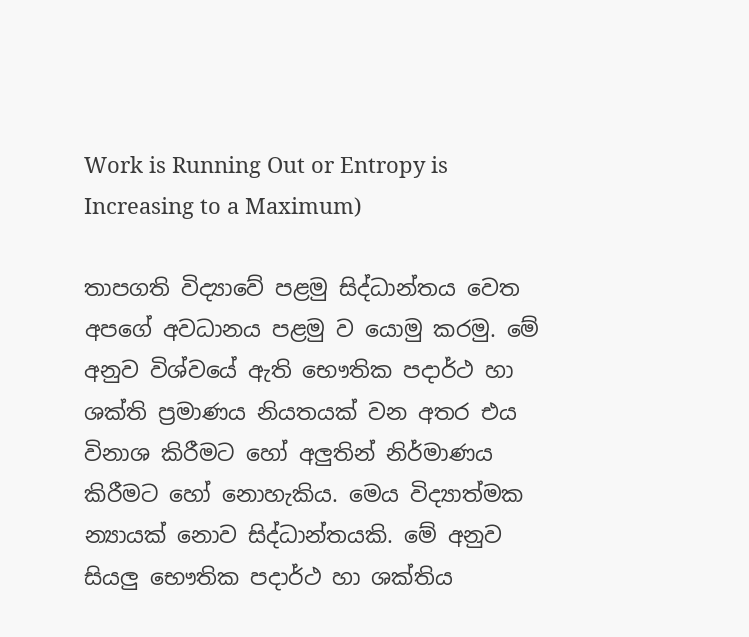Work is Running Out or Entropy is Increasing to a Maximum)

තාපගති විද්‍යාවේ පළමු සිද්ධාන්තය වෙත අපගේ අවධානය පළමු ව යොමු කරමු. මේ අනුව විශ්වයේ ඇති භෞතික පදාර්ථ හා ශක්ති ප්‍රමාණය නියතයක් වන අතර එය විනාශ කිරීමට හෝ අලුතින් නිර්මාණය කිරීමට හෝ නොහැකිය. මෙය විද්‍යාත්මක න්‍යායක් නොව සිද්ධාන්තයකි. මේ අනුව සියලු භෞතික පදාර්ථ හා ශක්තිය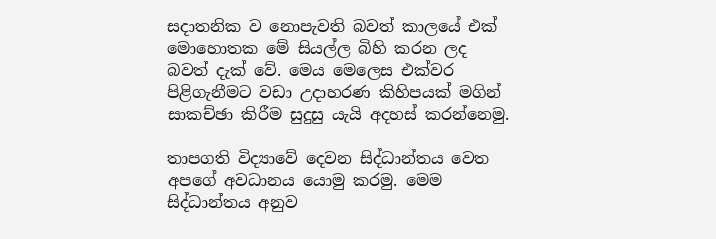සදාතනික ව නොපැවති බවත් කාලයේ එක් මොහොතක මේ සියල්ල බිහි කරන ලද බවත් දැක් වේ. මෙය මෙලෙස එක්වර පිළිගැනීමට වඩා උදාහරණ කිහිපයක් මගින් සාකච්ඡා කිරීම සුදුසු යැයි අදහස් කරන්නෙමු.

තාපගති විද්‍යාවේ දෙවන සිද්ධාන්තය වෙත අපගේ අවධානය යොමු කරමු. මෙම සිද්ධාන්තය අනුව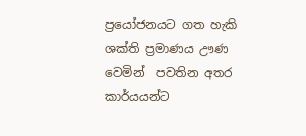ප්‍රයෝජනයට ගත හැකි  ශක්ති ප්‍රමාණය ඌණ වෙමින්  පවතින අතර කාර්යයන්ට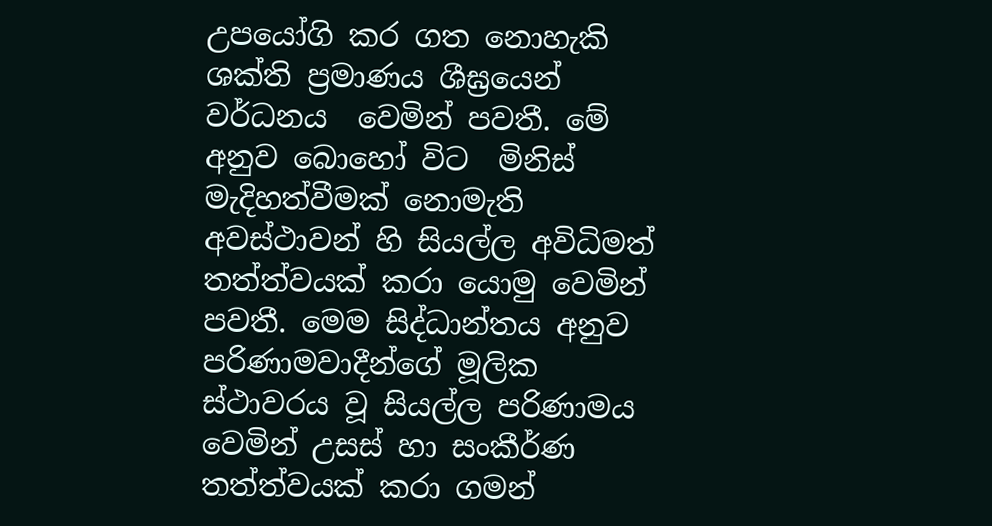උපයෝගි කර ගත නොහැකි ශක්ති ප්‍රමාණය ශීඝ්‍රයෙන් වර්ධනය  වෙමින් පවතී. මේ අනුව බොහෝ විට  මිනිස් මැදිහත්වීමක් නොමැති අවස්ථාවන් හි සියල්ල අවිධිමත් තත්ත්වයක් කරා යොමු වෙමින් පවතී. මෙම සිද්ධාන්තය අනුව පරිණාමවාදීන්ගේ මූලික ස්ථාවරය වූ සියල්ල පරිණාමය වෙමින් උසස් හා සංකීර්ණ තත්ත්වයක් කරා ගමන්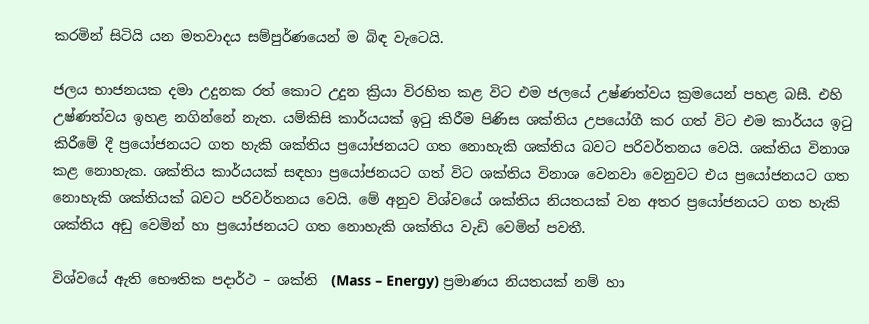කරමින් සිටියි යන මතවාදය සම්පුර්ණයෙන් ම බිඳ වැටෙයි.

ජලය භාජනයක දමා උදුනක රත් කොට උදුන ක්‍රියා විරහිත කළ විට එම ජලයේ උෂ්ණත්වය ක්‍රමයෙන් පහළ බසී. එහි උෂ්ණත්වය ඉහළ නගින්නේ නැත. යම්කිසි කාර්යයක් ඉටු කිරීම පිණිස ශක්තිය උපයෝගී කර ගත් විට එම කාර්යය ඉටු කිරීමේ දී ප්‍රයෝජනයට ගත හැකි ශක්තිය ප්‍රයෝජනයට ගත නොහැකි ශක්තිය බවට පරිවර්තනය වෙයි. ශක්තිය විනාශ කළ නොහැක. ශක්තිය කාර්යයක් සඳහා ප්‍රයෝජනයට ගත් විට ශක්තිය විනාශ වෙනවා වෙනුවට එය ප්‍රයෝජනයට ගත නොහැකි ශක්තියක් බවට පරිවර්තනය වෙයි. මේ අනුව විශ්වයේ ශක්තිය නියතයක් වන අතර ප්‍රයෝජනයට ගත හැකි ශක්තිය අඩු වෙමින් හා ප්‍රයෝජනයට ගත නොහැකි ශක්තිය වැඩි වෙමින් පවතී.

විශ්වයේ ඇති භෞතික පදාර්ථ – ශක්ති  (Mass – Energy) ප්‍රමාණය නියතයක් නම් හා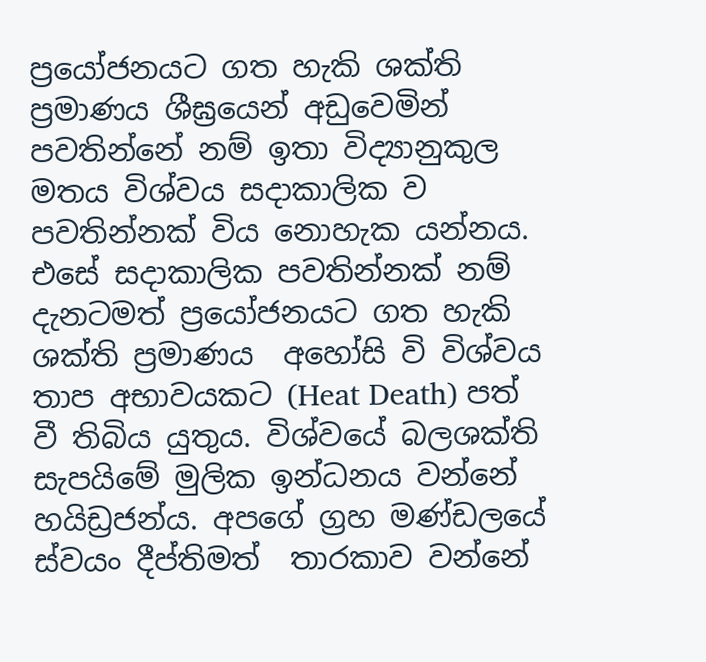ප්‍රයෝජනයට ගත හැකි ශක්ති ප්‍රමාණය ශීඝ්‍රයෙන් අඩුවෙමින් පවතින්නේ නම් ඉතා විද්‍යානුකුල මතය විශ්වය සදාකාලික ව පවතින්නක් විය නොහැක යන්නය. එසේ සදාකාලික පවතින්නක් නම් දැනටමත් ප්‍රයෝජනයට ගත හැකි ශක්ති ප්‍රමාණය  අහෝසි වි විශ්වය තාප අභාවයකට (Heat Death) පත් වී තිබිය යුතුය. විශ්වයේ බලශක්ති සැපයිමේ මුලික ඉන්ධනය වන්නේ හයිඩ්‍රජන්ය. අපගේ ග්‍රහ මණ්ඩලයේ ස්වයං දීප්තිමත්  තාරකාව වන්නේ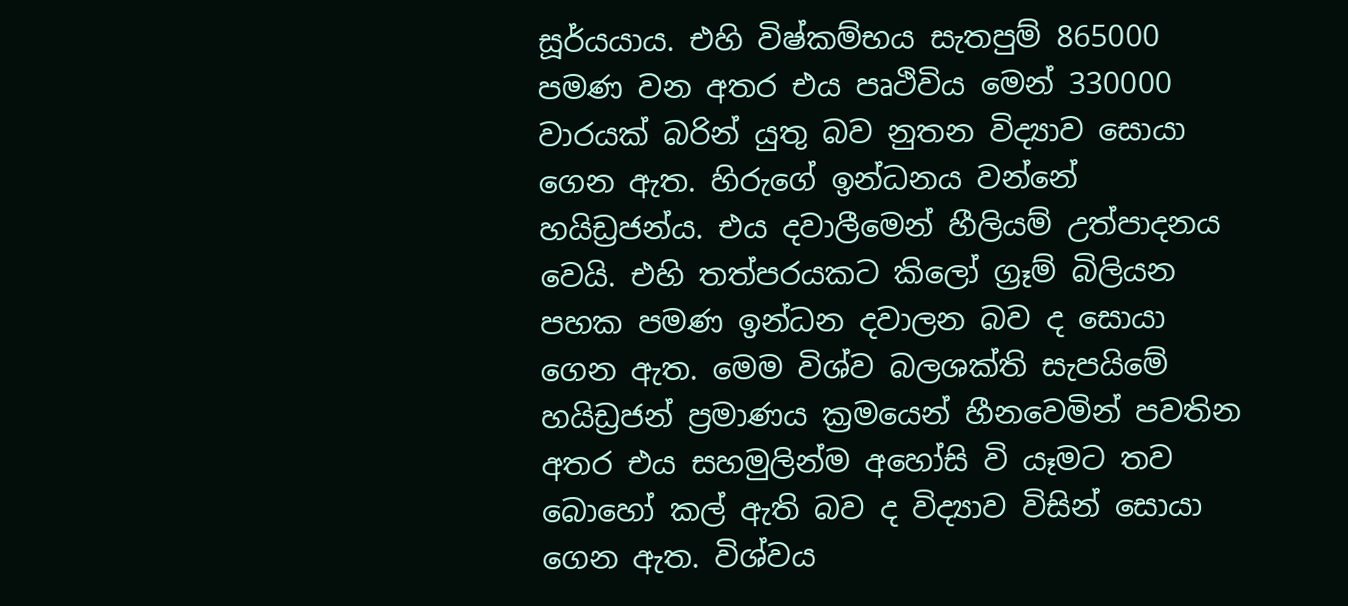සූර්යයාය. එහි විෂ්කම්භය සැතපුම් 865000 පමණ වන අතර එය පෘථිවිය මෙන් 330000 වාරයක් බරින් යුතු බව නුතන විද්‍යාව සොයා ගෙන ඇත. හිරුගේ ඉන්ධනය වන්නේ හයිඩ්‍රජන්ය. එය දවාලීමෙන් හීලියම් උත්පාදනය වෙයි. එහි තත්පරයකට කිලෝ ග්‍රෑම් බිලියන පහක පමණ ඉන්ධන දවාලන බව ද සොයා ගෙන ඇත. මෙම විශ්ව බලශක්ති සැපයිමේ හයිඩ්‍රජන් ප්‍රමාණය ක්‍රමයෙන් හීනවෙමින් පවතින අතර එය සහමුලින්ම අහෝසි වි යෑමට තව බොහෝ කල් ඇති බව ද විද්‍යාව විසින් සොයා ගෙන ඇත. විශ්වය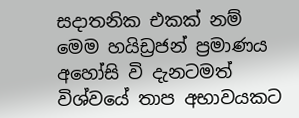සදාතනික එකක් නම් මෙම හයිඩ්‍රජන් ප්‍රමාණය අහෝසි වි දැනටමත් විශ්වයේ තාප අභාවයකට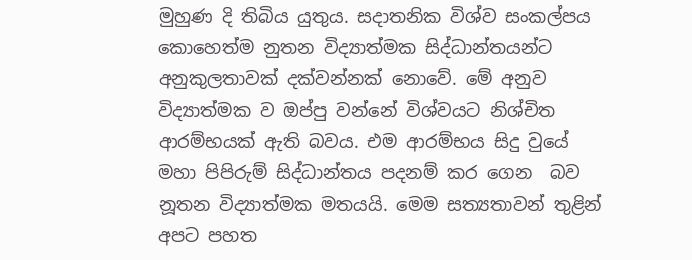මුහුණ දි තිබිය යුතුය. සදාතනික විශ්ව සංකල්පය කොහෙත්ම නුතන විද්‍යාත්මක සිද්ධාන්තයන්ට අනුකුලතාවක් දක්වන්නක් නොවේ. මේ අනුව විද්‍යාත්මක ව ඔප්පු වන්නේ විශ්වයට නිශ්චිත ආරම්භයක් ඇති බවය. එම ආරම්භය සිදු වුයේ  මහා පිපිරුම් සිද්ධාන්තය පදනම් කර ගෙන  බව නූතන විද්‍යාත්මක මතයයි. මෙම සත්‍යතාවන් තුළින් අපට පහත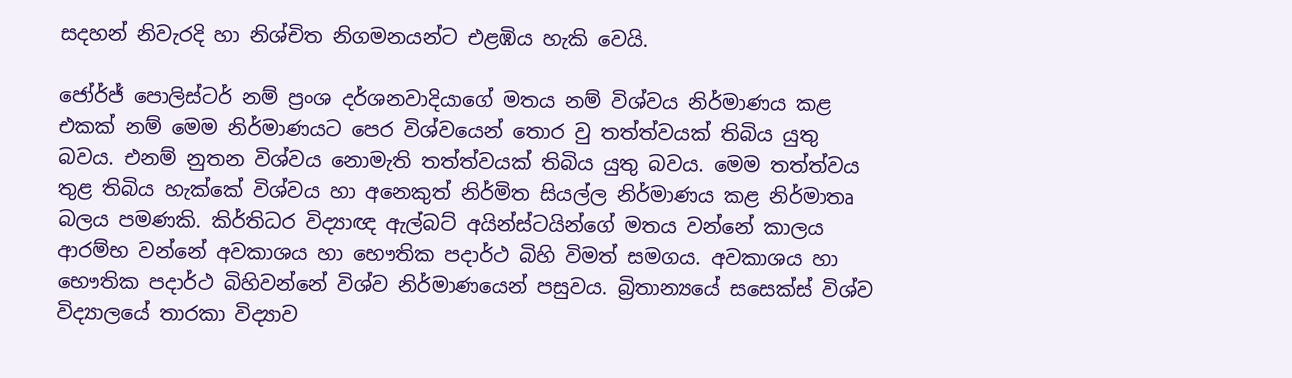සදහන් නිවැරදි හා නිශ්චිත නිගමනයන්ට එළඹිය හැකි වෙයි.

ජෝර්ජ් පොලිස්ටර් නම් ප්‍රංශ දර්ශනවාදියාගේ මතය නම් විශ්වය නිර්මාණය කළ එකක් නම් මෙම නිර්මාණයට පෙර විශ්වයෙන් තොර වු තත්ත්වයක් තිබිය යුතු බවය. එනම් නුතන විශ්වය නොමැති තත්ත්වයක් තිබිය යුතු බවය. මෙම තත්ත්වය තුළ තිබිය හැක්කේ විශ්වය හා අනෙකුත් නිර්මිත සියල්ල නිර්මාණය කළ නිර්මාතෘ බලය පමණකි. කිර්තිධර විද්‍යාඥ ඇල්බට් අයින්ස්ටයින්ගේ මතය වන්නේ කාලය ආරම්භ වන්නේ අවකාශය හා භෞතික පදාර්ථ බිහි විමත් සමගය. අවකාශය හා භෞතික පදාර්ථ බිහිවන්නේ විශ්ව නිර්මාණයෙන් පසුවය. බ්‍රිතාන්‍යයේ සසෙක්ස් විශ්ව විද්‍යාලයේ තාරකා විද්‍යාව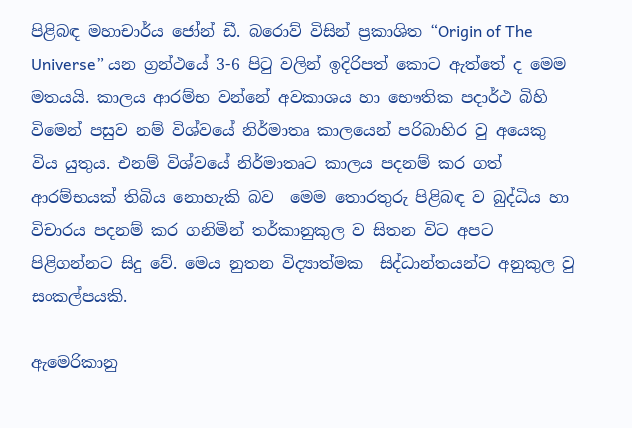පිළිබඳ මහාචාර්ය ජෝන් ඩී. බරොව් විසින් ප්‍රකාශිත “Origin of The Universe” යන ග්‍රන්ථයේ 3-6 පිටු වලින් ඉදිරිපත් කොට ඇත්තේ ද මෙම මතයයි. කාලය ආරම්භ වන්නේ අවකාශය හා භෞතික පදාර්ථ බිහි විමෙන් පසුව නම් විශ්වයේ නිර්මාතෘ කාලයෙන් පරිබාහිර වු අයෙකු විය යුතුය. එනම් විශ්වයේ නිර්මාතෘට කාලය පදනම් කර ගත්  ආරම්භයක් තිබිය නොහැකි බව  මෙම තොරතුරු පිළිබඳ ව බුද්ධිය හා විචාරය පදනම් කර ගනිමින් තර්කානුකුල ව සිතන විට අපට පිළිගන්නට සිදු වේ. මෙය නුතන විද්‍යාත්මක  සිද්ධාන්තයන්ට අනුකුල වු සංකල්පයකි.

ඇමෙරිකානු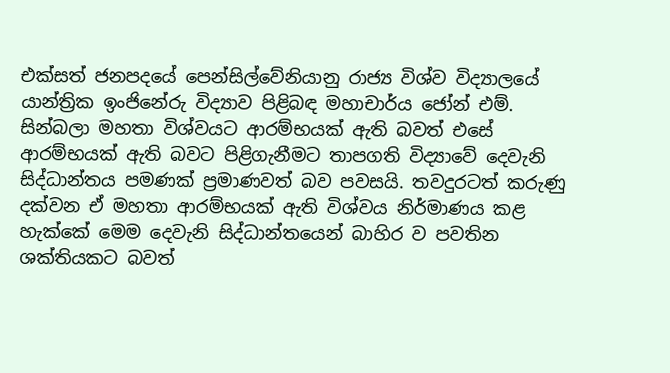එක්සත් ජනපදයේ පෙන්සිල්වේනියානු රාජ්‍ය විශ්ව විද්‍යාලයේ යාන්ත්‍රික ඉංජිනේරු විද්‍යාව පිළිබඳ මහාචාර්ය ජෝන් එම්. සින්බලා මහතා විශ්වයට ආරම්භයක් ඇති බවත් එසේ ආරම්භයක් ඇති බවට පිළිගැනීමට තාපගති විද්‍යාවේ දෙවැනි සිද්ධාන්තය පමණක් ප්‍රමාණවත් බව පවසයි. තවදුරටත් කරුණු දක්වන ඒ මහතා ආරම්භයක් ඇති විශ්වය නිර්මාණය කළ හැක්කේ මෙම දෙවැනි සිද්ධාන්තයෙන් බාහිර ව පවතින ශක්තියකට බවත්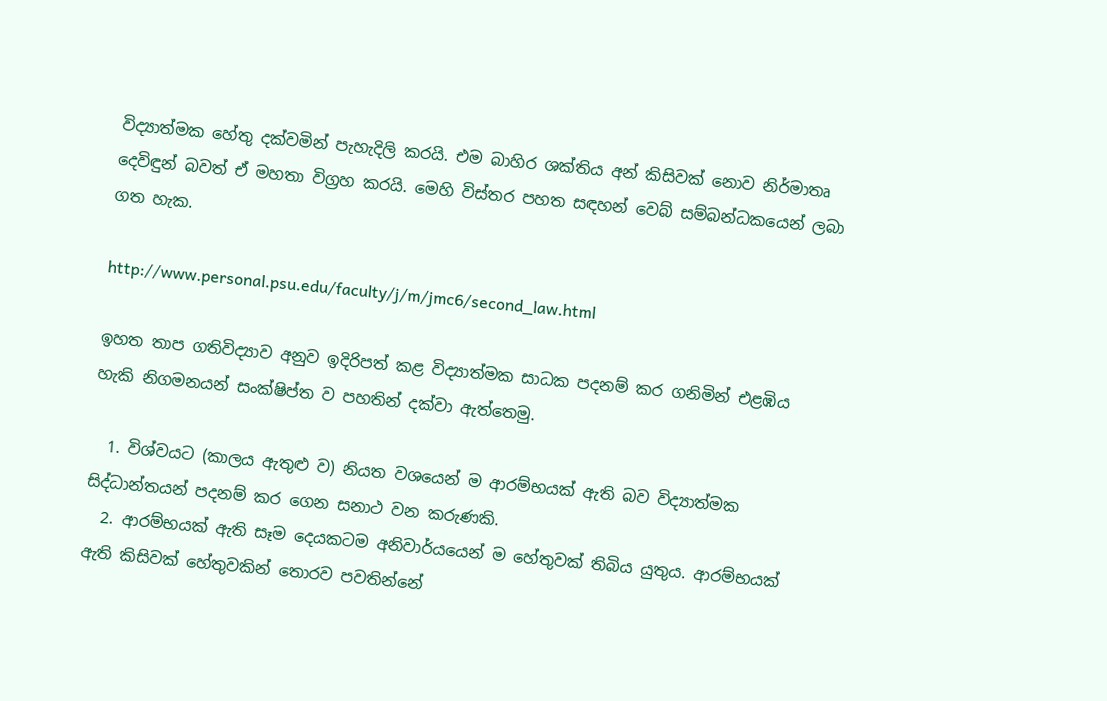විද්‍යාත්මක හේතු දක්වමින් පැහැදිලි කරයි. එම බාහිර ශක්තිය අන් කිසිවක් නොව නිර්මාතෘ දෙවිඳුන් බවත් ඒ මහතා විග්‍රහ කරයි. මෙහි විස්තර පහත සඳහන් වෙබ් සම්බන්ධකයෙන් ලබා ගත හැක.

http://www.personal.psu.edu/faculty/j/m/jmc6/second_law.html

ඉහත තාප ගතිවිද්‍යාව අනුව ඉදිරිපත් කළ විද්‍යාත්මක සාධක පදනම් කර ගනිමින් එළඹිය හැකි නිගමනයන් සංක්ෂිප්ත ව පහතින් දක්වා ඇත්තෙමු.

  1. විශ්වයට (කාලය ඇතුළු ව) නියත වශයෙන් ම ආරම්භයක් ඇති බව විද්‍යාත්මක සිද්ධාන්තයන් පදනම් කර ගෙන සනාථ වන කරුණකි.
  2. ආරම්භයක් ඇති සෑම දෙයකටම අනිවාර්යයෙන් ම හේතුවක් තිබිය යුතුය. ආරම්භයක් ඇති කිසිවක් හේතුවකින් තොරව පවතින්නේ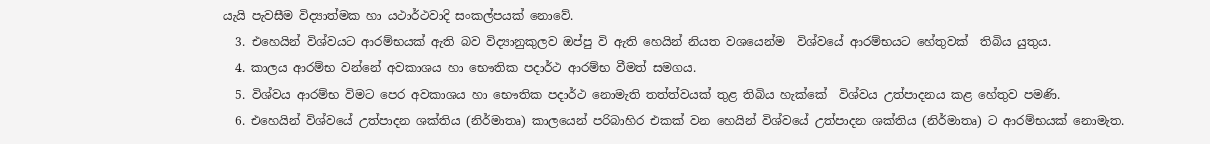යැයි පැවසීම විද්‍යාත්මක හා යථාර්ථවාදි සංකල්පයක් නොවේ.
  3. එහෙයින් විශ්වයට ආරම්භයක් ඇති බව විද්‍යානුකුලව ඔප්පු වි ඇති හෙයින් නියත වශයෙන්ම  විශ්වයේ ආරම්භයට හේතුවක්  තිබිය යුතුය.
  4. කාලය ආරම්භ වන්නේ අවකාශය හා භෞතික පදාර්ථ ආරම්භ වීමත් සමගය.
  5. විශ්වය ආරම්භ විමට පෙර අවකාශය හා භෞතික පදාර්ථ නොමැති තත්ත්වයක් තුළ තිබිය හැක්කේ  විශ්වය උත්පාදනය කළ හේතුව පමණි.
  6. එහෙයින් විශ්වයේ උත්පාදන ශක්තිය (නිර්මාතෘ) කාලයෙන් පරිබාහිර එකක් වන හෙයින් විශ්වයේ උත්පාදන ශක්තිය (නිර්මාතෘ) ට ආරම්භයක් නොමැත.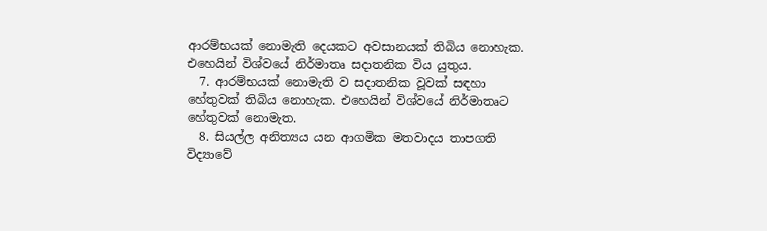ආරම්භයක් නොමැති දෙයකට අවසානයක් තිබිය නොහැක. එහෙයින් විශ්වයේ නිර්මාතෘ සදාතනික විය යුතුය.
  7. ආරම්භයක් නොමැති ව සදාතනික වූවක් සඳහා හේතුවක් තිබිය නොහැක. එහෙයින් විශ්ව‍යේ නිර්මාතෘට හේතුවක් නොමැත.
  8. සියල්ල අනිත්‍යය යන ආගමික මතවාදය තාපගති විද්‍යාවේ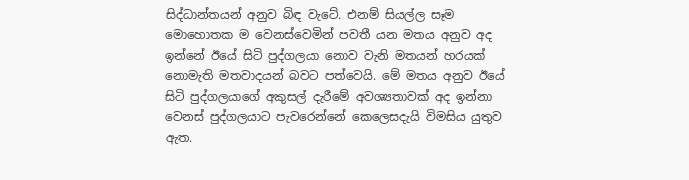සිද්ධාන්තයන් අනුව බිඳ වැටේ. එනම් සියල්ල සෑම මොහොතක ම වෙනස්වෙමින් පවතී යන මතය අනුව අද ඉන්නේ ඊයේ සිටි පුද්ගලයා නොව වැනි මතයන් හරයක් නොමැති මතවාදයන් බවට පත්වෙයි. මේ මතය අනුව ඊයේ සිටි පුද්ගලයාගේ අකුසල් දැරීමේ අවශ්‍යතාවක් අද ඉන්නා වෙනස් පුද්ගලයාට පැවරෙන්නේ කෙලෙසදැයි විමසිය යුතුව ඇත.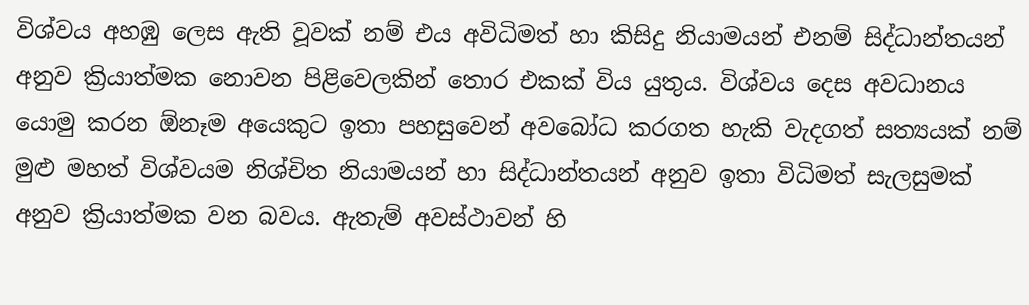විශ්වය අහඹු ලෙස ඇති වූවක් නම් එය අවිධිමත් හා කිසිදු නියාමයන් එනම් සිද්ධාන්තයන් අනුව ක්‍රියාත්මක නොවන පිළිවෙලකින් තොර එකක් විය යුතුය. විශ්වය දෙස අවධානය යොමු කරන ඕනෑම අයෙකුට ඉතා පහසුවෙන් අවබෝධ කරගත හැකි වැදගත් සත්‍යයක් නම් මුළු මහත් විශ්වයම නිශ්චිත නියාමයන් හා සිද්ධාන්තයන් අනුව ඉතා විධිමත් සැලසුමක් අනුව ක්‍රියාත්මක වන බවය. ඇතැම් අවස්ථාවන් හි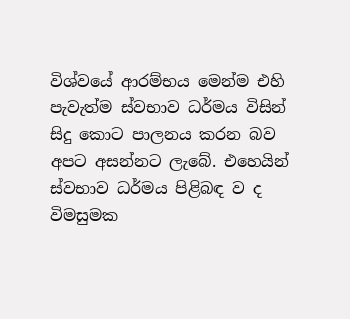විශ්වයේ ආරම්භය මෙන්ම එහි පැවැත්ම ස්වභාව ධර්මය විසින් සිදු කොට පාලනය කරන බව අපට අසන්නට ලැබේ. එහෙයින් ස්වභාව ධර්මය පිළිබඳ ව ද විමසුමක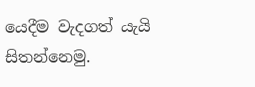යෙදීම වැදගත් යැයි සිතන්නෙමු.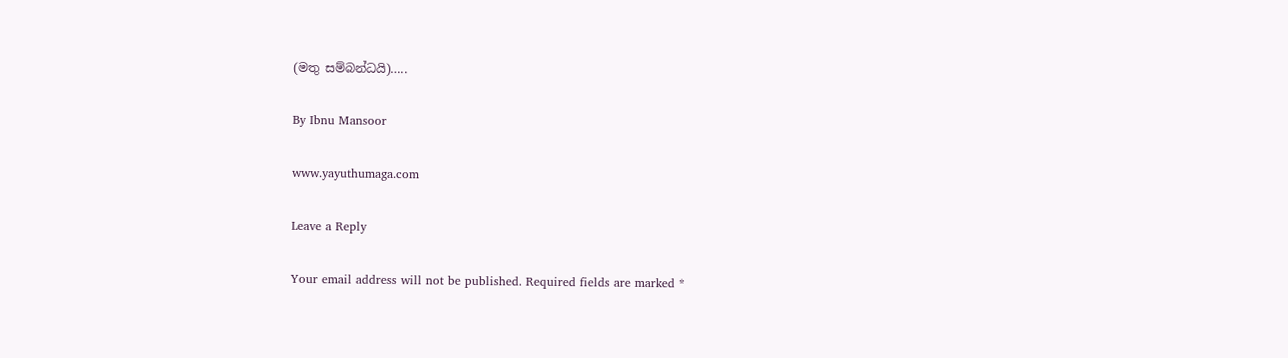(මතු සම්බන්ධයි)…..

By Ibnu Mansoor

www.yayuthumaga.com

Leave a Reply

Your email address will not be published. Required fields are marked *